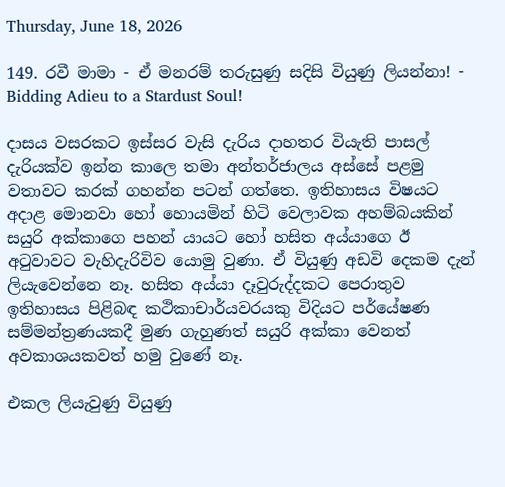Thursday, June 18, 2026

149. රවී මාමා - ඒ මනරම් තරුසුණු සදිසි වියුණු ලියන්නා! - Bidding Adieu to a Stardust Soul!

දාසය වසරකට ඉස්සර වැසි දැරිය දාහතර වියැති පාසල් දැරියක්ව ඉන්න කාලෙ තමා අන්තර්ජාලය අස්සේ පළමු වතාවට කරක් ගහන්න පටන් ගත්තෙ. ඉතිහාසය විෂයට අදාළ මොනවා හෝ හොයමින් හිටි වෙලාවක අහම්බයකින් සයුරි අක්කාගෙ පහන් යායට හෝ හසිත අය්යාගෙ ඊ අටුවාවට වැහිදැරිවිව යොමු වුණා. ඒ වියුණු අඩවි දෙකම දැන් ලියැවෙන්නෙ නෑ. හසිත අය්යා දෑවුරුද්දකට පෙරාතුව ඉතිහාසය පිළිබඳ කථිකාචාර්යවරයකු විදියට පර්යේෂණ සම්මන්ත්‍රණයකදී මුණ ගැහුණත් සයුරි අක්කා වෙනත් අවකාශයකවත් හමු වුණේ නෑ.

එකල ලියැවුණු වියුණු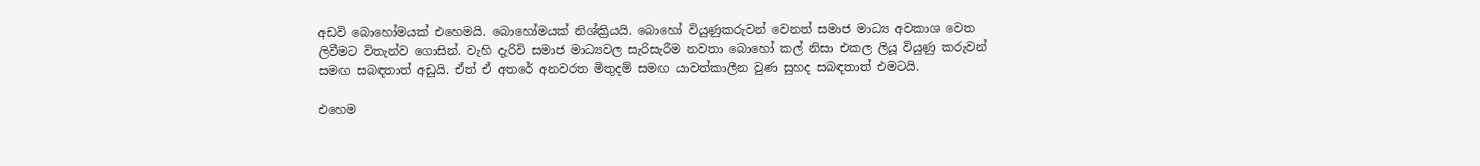අඩවි බොහෝමයක් එහෙමයි. බොහෝමයක් නිශ්ක්‍රියයි. බොහෝ වියුණුකරුවන් වෙනත් සමාජ මාධ්‍ය අවකාශ වෙත ලිවීමට විතැන්ව ගොසින්. වැහි දැරිවි සමාජ මාධ්‍යවල සැරිසැරීම නවතා බොහෝ කල් නිසා එකල ලියූ වියුණු කරුවන් සමඟ සබඳතාත් අඩුයි. ඒත් ඒ අතරේ අනවරත මිතුදම් සමඟ යාවත්කාලීන වුණ සුහද සබඳතාත් එමටයි.

එහෙම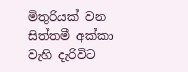මිතුරියක් වන සිත්තමී අක්කා වැහි දැරිවිට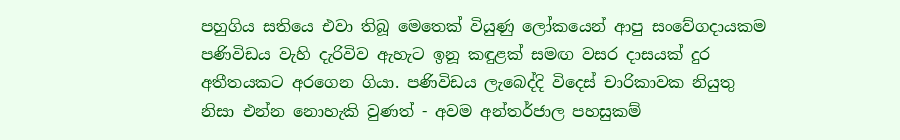පහුගිය සතියෙ එවා තිබූ මෙතෙක් වියුණු ලෝකයෙන් ආපු සංවේගදායකම පණිවිඩය වැහි දැරිවිව ඇහැට ඉනූ කඳුළක් සමඟ වසර දාසයක් දුර අතීතයකට අරගෙන ගියා. පණිවිඩය ලැබෙද්දි විදෙස් චාරිකාවක නියුතු නිසා එන්න නොහැකි වුණත් - අවම අන්තර්ජාල පහසුකම්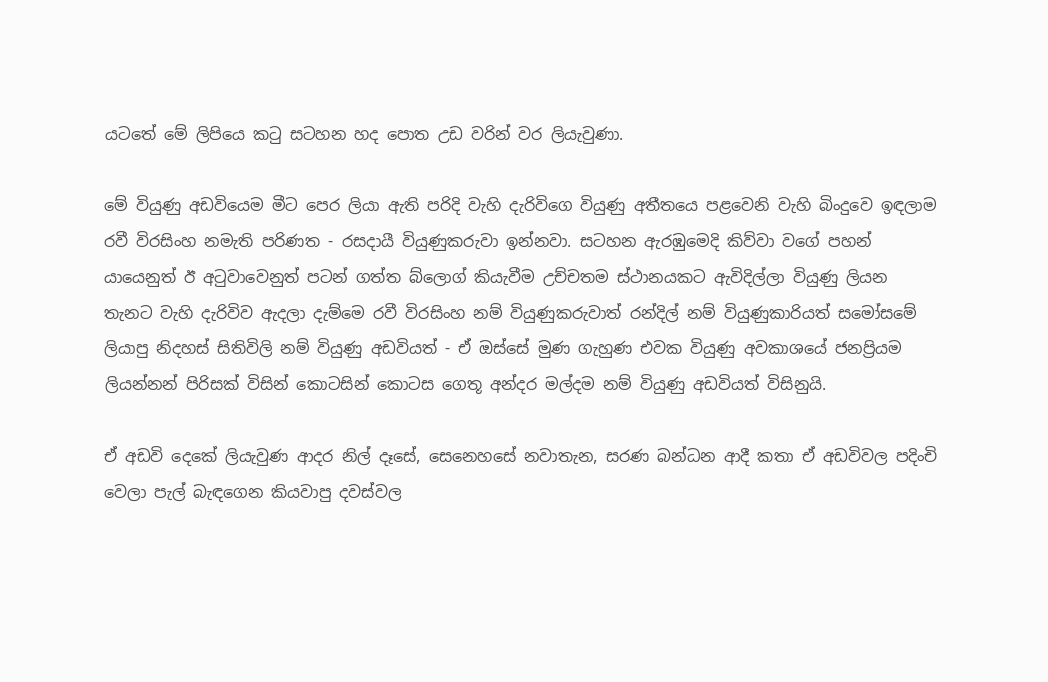යටතේ මේ ලිපියෙ කටු සටහන හද පොත උඩ වරින් වර ලියැවුණා.

මේ වියුණු අඩවියෙම මීට පෙර ලියා ඇති පරිදි වැහි දැරිවිගෙ වියුණු අතීතයෙ පළවෙනි වැහි බිංදුවෙ ඉඳලාම රවී විරසිංහ නමැති පරිණත - රසදායී වියුණුකරුවා ඉන්නවා. සටහන ඇරඹුමෙදි කිව්වා වගේ පහන් යායෙනුත් ඊ අටුවාවෙනුත් පටන් ගත්ත බ්ලොග් කියැවීම උච්චතම ස්ථානයකට ඇවිදිල්ලා වියුණු ලියන තැනට වැහි දැරිවිව ඇදලා දැම්මෙ රවී විරසිංහ නම් වියුණුකරුවාත් රන්දිල් නම් වියුණුකාරියත් සමෝසමේ ලියාපු නිදහස් සිතිවිලි නම් වියුණු අඩවියත් - ඒ ඔස්සේ මුණ ගැහුණ එවක වියුණු අවකාශයේ ජනප්‍රියම ලියන්නන් පිරිසක් විසින් කොටසින් කොටස ගෙතූ අන්දර මල්දම නම් වියුණු අඩවියත් විසිනුයි.

ඒ අඩවි දෙකේ ලියැවුණ ආදර නිල් දෑසේ, සෙනෙහසේ නවාතැන, සරණ බන්ධන ආදී කතා ඒ අඩවිවල පදිංචි වෙලා පැල් බැඳගෙන කියවාපු දවස්වල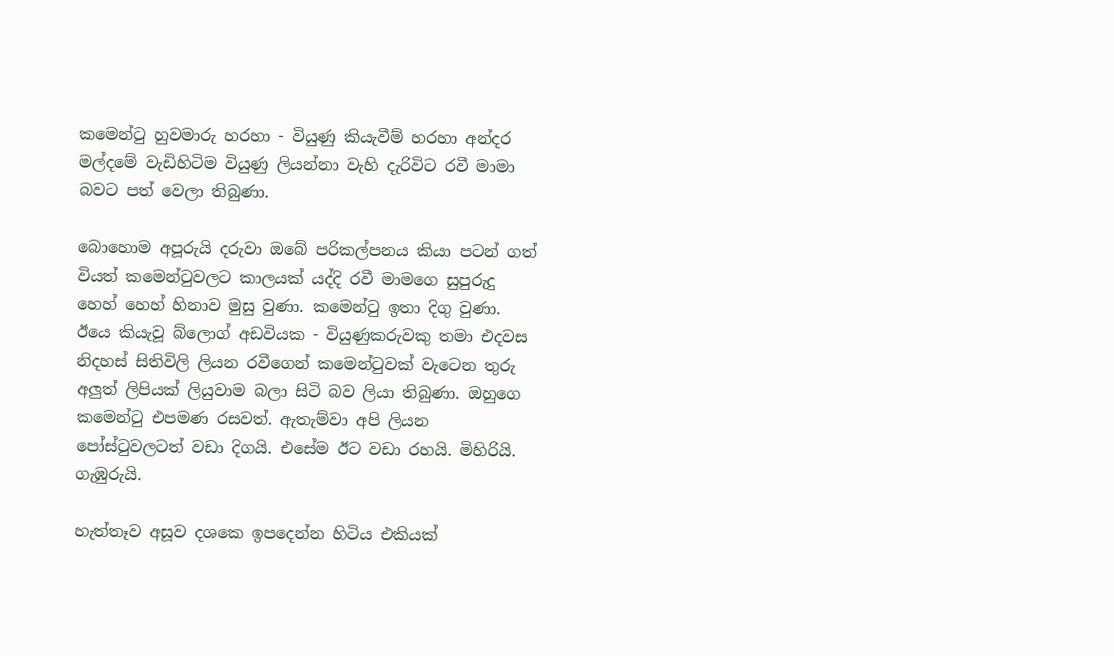කමෙන්ටු හුවමාරු හරහා - වියුණු කියැවීම් හරහා අන්දර මල්දමේ වැඩිහිටිම වියුණු ලියන්නා වැහි දැරිවිට රවී මාමා බවට පත් වෙලා තිබුණා.

බොහොම අපූරුයි දරුවා ඔබේ පරිකල්පනය කියා පටන් ගත් වියත් කමෙන්ටුවලට කාලයක් යද්දි රවී මාමගෙ සුපුරුදු හෙහ් හෙහ් හිනාව මුසු වුණා. කමෙන්ටු ඉතා දිගු වුණා. ඊයෙ කියැවූ බ්ලොග් අඩවියක - වියුණුකරුවකු තමා එදවස නිදහස් සිතිවිලි ලියන රවීගෙන් කමෙන්ටුවක් වැටෙන තුරු අලුත් ලිපියක් ලියුවාම බලා සිටි බව ලියා තිබුණා. ඔහුගෙ කමෙන්ටු එපමණ රසවත්. ඇතැම්වා අපි ලියන පෝස්ටුවලටත් වඩා දිගයි. එසේම ඊට වඩා රහයි. මිහිරියි. ගැඹුරුයි.

හැත්තෑව අසූව දශකෙ ඉපදෙන්න හිටිය එකියක්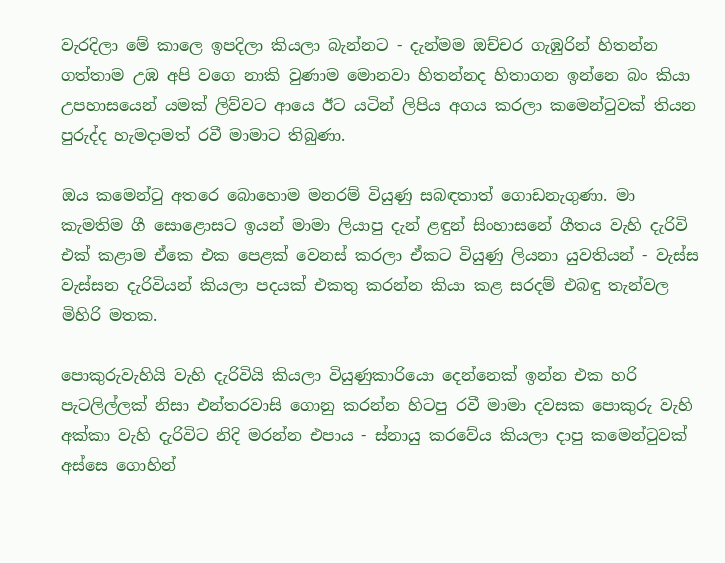වැරදිලා මේ කාලෙ ඉපදිලා කියලා බැන්නට - දැන්මම ඔච්චර ගැඹුරින් හිතන්න ගත්තාම උඹ අපි වගෙ නාකි වුණාම මොනවා හිතන්නද හිතාගන ඉන්නෙ බං කියා උපහාසයෙන් යමක් ලිව්වට ආයෙ ඊට යටින් ලිපිය අගය කරලා කමෙන්ටුවක් තියන පුරුද්ද හැමදාමත් රවී මාමාට තිබුණා.

ඔය කමෙන්ටු අතරෙ බොහොම මනරම් වියුණු සබඳතාත් ගොඩනැගුණා. මා කැමතිම ගී සොළොසට ඉයන් මාමා ලියාපු දැන් ළඳුන් සිංහාසනේ ගීතය වැහි දැරිවි එක් කළාම ඒකෙ එක පෙළක් වෙනස් කරලා ඒකට වියුණු ලියනා යුවතියන් - වැස්ස වැස්සන දැරිවියන් කියලා පදයක් එකතු කරන්න කියා කළ සරදම් එබඳු තැන්වල මිහිරි මතක.

පොකුරුවැහියි වැහි දැරිවියි කියලා වියුණුකාරියො දෙන්නෙක් ඉන්න එක හරි පැටලිල්ලක් නිසා එන්තරවාසි ගොනු කරන්න හිටපු රවී මාමා දවසක පොකුරු වැහි අක්කා වැහි දැරිවිට නිදි මරන්න එපාය - ස්නායු කරවේය කියලා දාපු කමෙන්ටුවක් අස්සෙ ගොහින්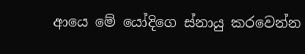ආයෙ මේ යෝදිගෙ ස්නායු කරවෙන්න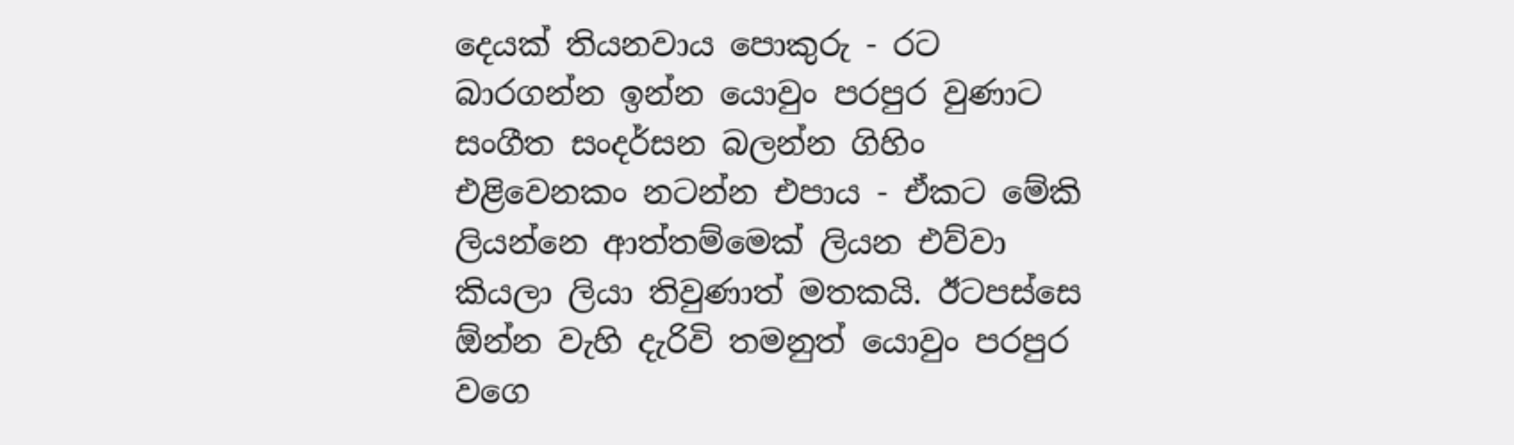දෙයක් තියනවාය පොකුරු - රට බාරගන්න ඉන්න යොවුං පරපුර වුණාට සංගීත සංදර්සන බලන්න ගිහිං එළිවෙනකං නටන්න එපාය - ඒකට මේකි ලියන්නෙ ආත්තම්මෙක් ලියන එව්වා කියලා ලියා තිවුණාත් මතකයි. ඊටපස්සෙ ඕන්න වැහි දැරිවි තමනුත් යොවුං පරපුර වගෙ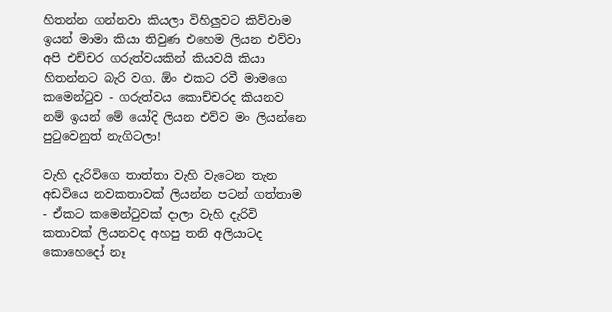හිතන්න ගන්නවා කියලා විහිලුවට කිව්වාම ඉයන් මාමා කියා තිවුණ එහෙම ලියන එව්වා අපි එච්චර ගරුත්වයකින් කියවයි කියා හිතන්නට බැරි වග. ඕං එකට රවී මාමගෙ කමෙන්ටුව - ගරුත්වය කොච්චරද කියනව නම් ඉයන් මේ යෝදි ලියන එව්ව මං ලියන්නෙ පුටුවෙනුත් නැගිටලා!

වැහි දැරිවිගෙ තාත්තා වැහි වැටෙන තැන අඩවියෙ නවකතාවක් ලියන්න පටන් ගත්තාම - ඒකට කමෙන්ටුවක් දාලා වැහි දැරිවි කතාවක් ලියනවද අහපු තනි අලියාටද කොහෙදෝ නෑ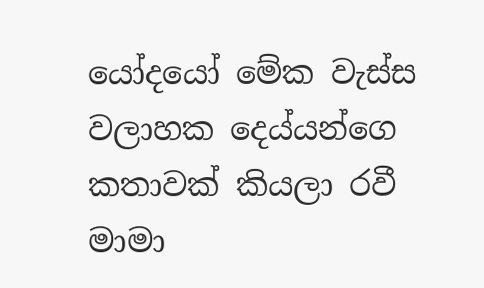යෝදයෝ මේක වැස්ස වලාහක දෙය්යන්ගෙ කතාවක් කියලා රවී මාමා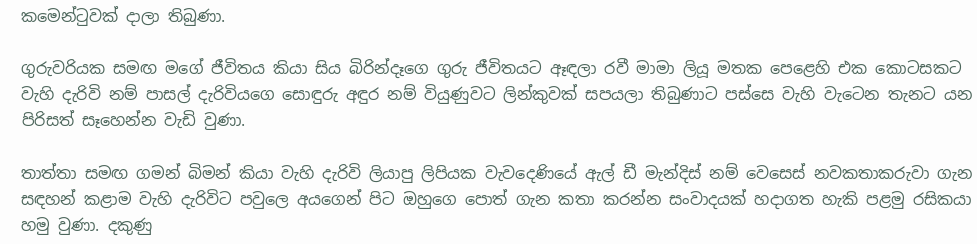කමෙන්ටුවක් දාලා තිබුණා.

ගුරුවරියක සමඟ මගේ ජීවිතය කියා සිය බිරින්දෑගෙ ගුරු ජීවිතයට ඈඳලා රවී මාමා ලියූ මතක පෙළෙහි එක කොටසකට වැහි දැරිවි නම් පාසල් දැරිවියගෙ සොඳුරු අඳුර නම් වියුණුවට ලින්කුවක් සපයලා තිබුණාට පස්සෙ වැහි වැටෙන තැනට යන පිරිසත් සෑහෙන්න වැඩි වුණා.

තාත්තා සමඟ ගමන් බිමන් කියා වැහි දැරිවි ලියාපු ලිපියක වැවදෙණියේ ඇල් ඩී මැන්දිස් නම් වෙසෙස් නවකතාකරුවා ගැන සඳහන් කළාම වැහි දැරිවිට පවුලෙ අයගෙන් පිට ඔහුගෙ පොත් ගැන කතා කරන්න සංවාදයක් හදාගත හැකි පළමු රසිකයා හමු වුණා. දකුණු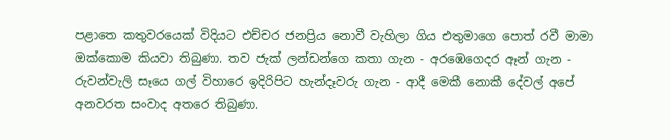පළාතෙ කතුවරයෙක් විදියට එච්චර ජනප්‍රිය නොවී වැහිලා ගිය එතුමාගෙ පොත් රවී මාමා ඔක්කොම කියවා තිබුණා. තව ජැක් ලන්ඩන්ගෙ කතා ගැන - අරඹෙගෙදර ඈන් ගැන - රුවන්වැලි සෑයෙ ගල් විහාරෙ ඉදිරිපිට හැන්දෑවරු ගැන - ආදී මෙකී නොකී දේවල් අපේ අනවරත සංවාද අතරෙ තිබුණා.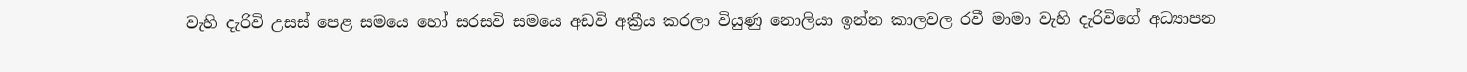වැහි දැරිවි උසස් පෙළ සමයෙ හෝ සරසවි සමයෙ අඩවි අක්‍රීය කරලා වියුණු නොලියා ඉන්න කාලවල රවී මාමා වැහි දැරිවිගේ අධ්‍යාපන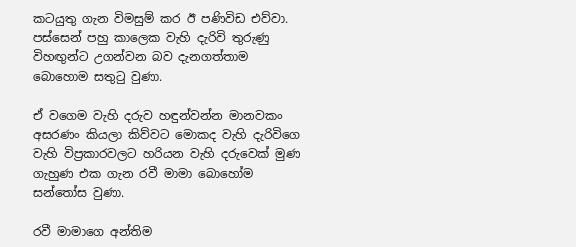කටයුතු ගැන විමසුම් කර ඊ පණිවිඩ එව්වා. පස්සෙන් පහු කාලෙක වැහි දැරිවි තුරුණු විහඟුන්ට උගන්වන බව දැනගත්තාම බොහොම සතුටු වුණා.

ඒ වගෙම වැහි දරුව හඳුන්වන්න මානවකං අසරණං කියලා කිව්වට මොකද වැහි දැරිවිගෙ වැහි විප්‍රකාරවලට හරියන වැහි දරුවෙක් මුණ ගැහුණ එක ගැන රවී මාමා බොහෝම සන්තෝස වුණා.

රවී මාමාගෙ අන්තිම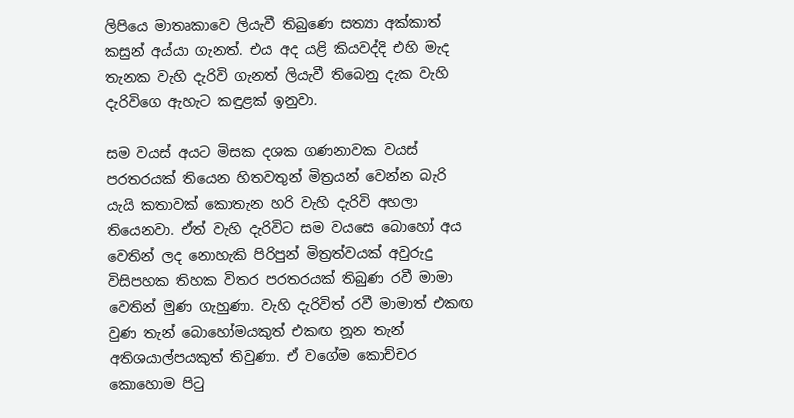ලිපියෙ මාතෘකාවෙ ලියැවී තිබුණෙ සත්‍යා අක්කාත් කසුන් අය්යා ගැනත්. එය අද යළි කියවද්දි එහි මැද තැනක වැහි දැරිවි ගැනත් ලියැවී තිබෙනු දැක වැහි දැරිවිගෙ ඇහැට කඳුළක් ඉනුවා.

සම වයස් අයට මිසක දශක ගණනාවක වයස් පරතරයක් තියෙන හිතවතුන් මිත්‍රයන් වෙන්න බැරි යැයි කතාවක් කොතැන හරි වැහි දැරිවි අහලා තියෙනවා. ඒත් වැහි දැරිවිට සම වයසෙ බොහෝ අය වෙතින් ලද නොහැකි පිරිපුන් මිත්‍රත්වයක් අවුරුදු විසිපහක තිහක විතර පරතරයක් තිබුණ රවී මාමා වෙතින් මුණ ගැහුණා. වැහි දැරිවිත් රවී මාමාත් එකඟ වුණ තැන් බොහෝමයකුත් එකඟ නූන තැන් අතිශයාල්පයකුත් තිවුණා. ඒ වගේම කොච්චර කොහොම පිටු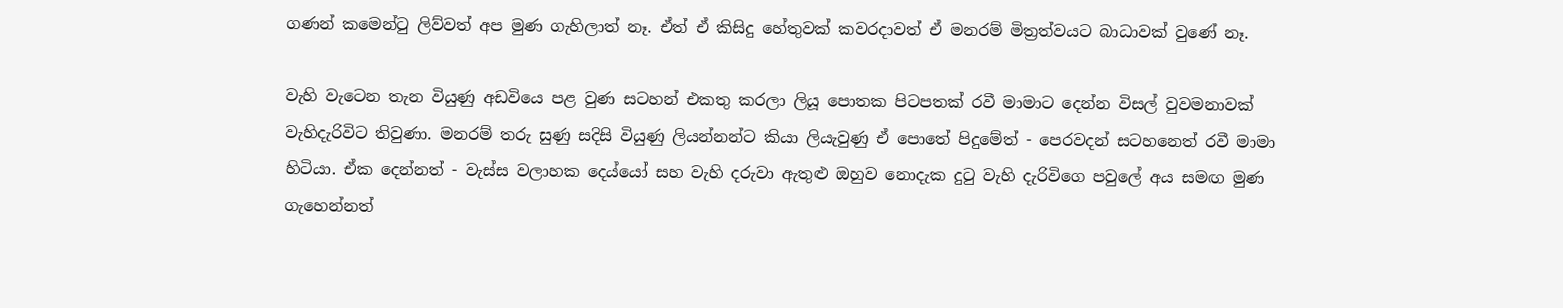ගණන් කමෙන්ටු ලිව්වත් අප මුණ ගැහිලාත් නෑ. ඒත් ඒ කිසිදු හේතුවක් කවරදාවත් ඒ මනරම් මිත්‍රත්වයට බාධාවක් වුණේ නෑ.

වැහි වැටෙන තැන වියුණු අඩවියෙ පළ වුණ සටහන් එකතු කරලා ලියූ පොතක පිටපතක් රවී මාමාට දෙන්න විසල් වුවමනාවක් වැහිදැරිවිට තිවුණා. මනරම් තරු සුණු සදිසි වියුණු ලියන්නන්ට කියා ලියැවුණු ඒ පොතේ පිදුමේත් - පෙරවදන් සටහනෙත් රවී මාමා හිටියා. ඒක දෙන්නත් - වැස්ස වලාහක දෙය්යෝ සහ වැහි දරුවා ඇතුළු ඔහුව නොදැක දුටු වැහි දැරිවිගෙ පවුලේ අය සමඟ මුණ ගැහෙන්නත්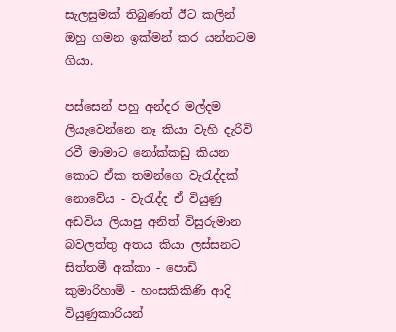සැලසුමක් තිබුණත් ඊට කලින් ඔහු ගමන ඉක්මන් කර යන්නටම ගියා.

පස්සෙන් පහු අන්දර මල්දම ලියැවෙන්නෙ නෑ කියා වැහි දැරිවි රවී මාමාට නෝක්කඩු කියන කොට ඒක තමන්ගෙ වැරැද්දක් නොවේය - වැරැද්ද ඒ වියුණු අඩවිය ලියාපු අනිත් විසුරුමාන බවලත්තු අතය කියා ලස්සනට සිත්තමී අක්කා - පොඩි කුමාරිහාමි - හංසකිකිණි ආදි වියුණුකාරියන්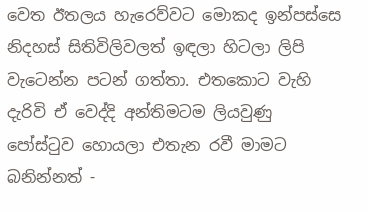වෙත ඊතලය හැරෙව්වට මොකද ඉන්පස්සෙ නිදහස් සිතිවිලිවලත් ඉඳලා හිටලා ලිපි වැටෙන්න පටන් ගත්තා. එතකොට වැහි දැරිවි ඒ වෙද්දි අන්තිමටම ලියවුණු පෝස්ටුව හොයලා එතැන රවී මාමට බනින්නත් -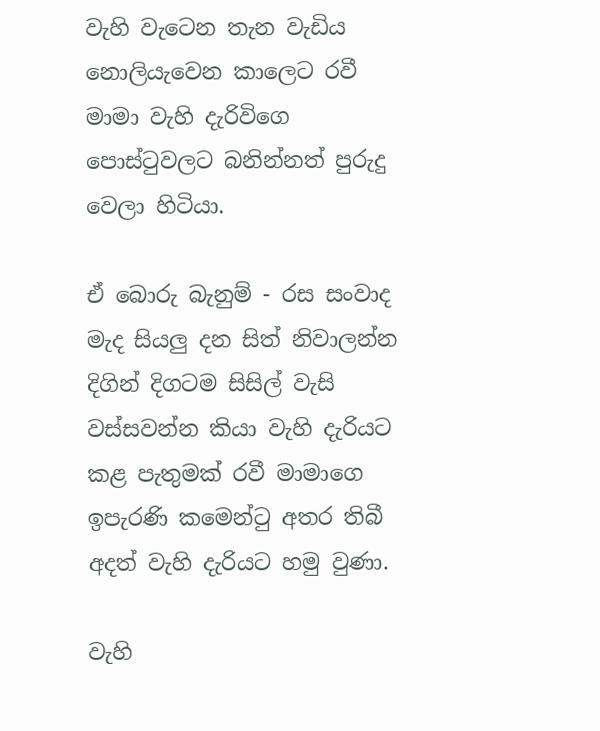වැහි වැටෙන තැන වැඩිය නොලියැවෙන කාලෙට රවී මාමා වැහි දැරිවිගෙ පොස්ටුවලට බනින්නත් පුරුදු වෙලා හිටියා.

ඒ බොරු බැනුම් - රස සංවාද මැද සියලු දන සිත් නිවාලන්න දිගින් දිගටම සිසිල් වැසි වස්සවන්න කියා වැහි දැරියට කළ පැතුමක් රවී මාමාගෙ ඉපැරණි කමෙන්ටු අතර තිබී අදත් වැහි දැරියට හමු වුණා.

වැහි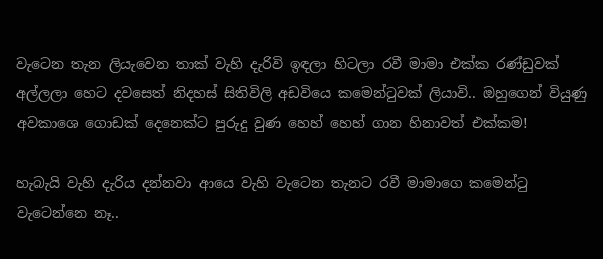වැටෙන තැන ලියැවෙන තාක් වැහි දැරිවි ඉඳලා හිටලා රවී මාමා එක්ක රණ්ඩුවක් අල්ලලා හෙට දවසෙත් නිදහස් සිතිවිලි අඩවියෙ කමෙන්ටුවක් ලියාවි.. ඔහුගෙන් වියුණු අවකාශෙ ගොඩක් දෙනෙක්ට පුරුදු වුණ හෙහ් හෙහ් ගාන හිනාවත් එක්කම!

හැබැයි වැහි දැරිය දන්නවා ආයෙ වැහි වැටෙන තැනට රවී මාමාගෙ කමෙන්ටු වැටෙන්නෙ නෑ..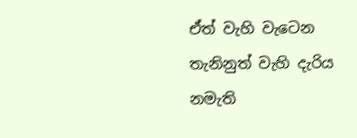ඒත් වැහි වැටෙන තැනිනුත් වැහි දැරිය නමැති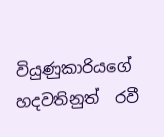වියුණුකාරියගේ හදවතිනුත්  රවී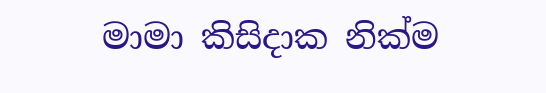මාමා කිසිදාක නික්ම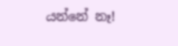යන්නේ නෑ!